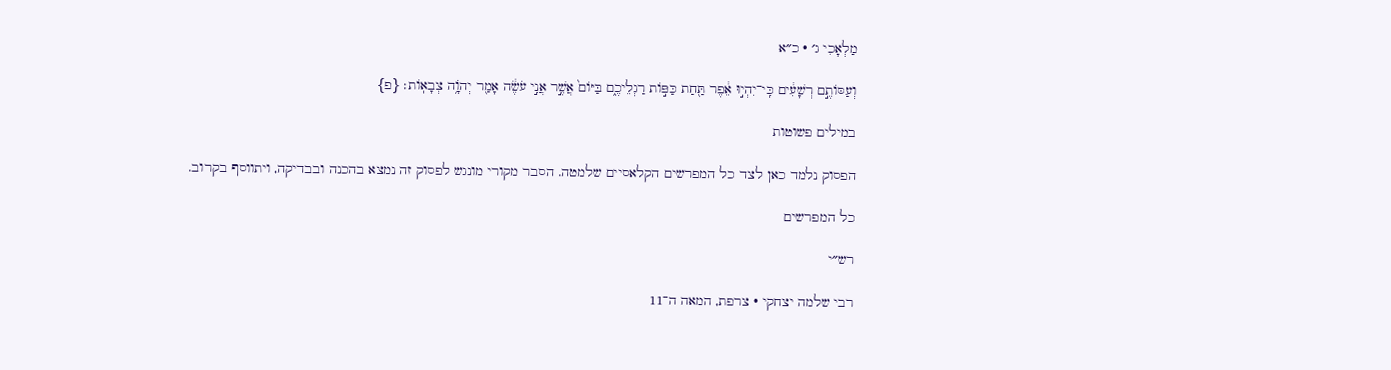מַלְאָכִי ג׳ · כ״א

וְעַסּוֹתֶ֣ם רְשָׁעִ֔ים כִּֽי־יִהְי֣וּ אֵ֔פֶר תַּ֖חַת כַּפּ֣וֹת רַגְלֵיכֶ֑ם בַּיּוֹם֙ אֲשֶׁ֣ר אֲנִ֣י עֹשֶׂ֔ה אָמַ֖ר יְהֹוָ֥ה צְבָאֽוֹת׃ {פ}

במילים פשוטות

הפסוק נלמד כאן לצד כל המפרשים הקלאסיים שלמטה. הסבר מקורי מונגש לפסוק זה נמצא בהכנה ובבדיקה, ויתווסף בקרוב.

כל המפרשים

רש״י

רבי שלמה יצחקי · צרפת, המאה ה־11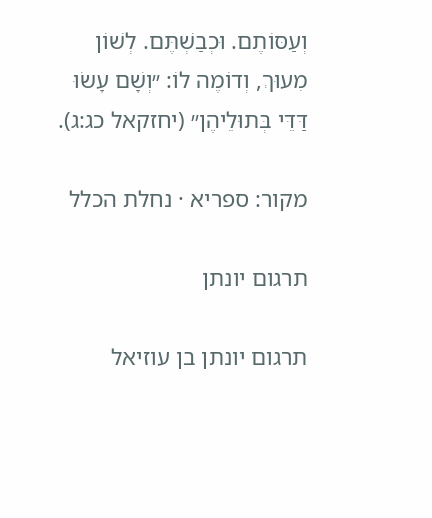וְעַסּוֹתֶם. וּכְבַשְׁתֶּם. לְשׁוֹן מִעוּךְ, וְדוֹמֶה לוֹ: ״וְשָׁם עָשׂוּ דַּדֵּי בְּתוּלֵיהֶן״ (יחזקאל כג:ג).

מקור: ספריא · נחלת הכלל

תרגום יונתן

תרגום יונתן בן עוזיאל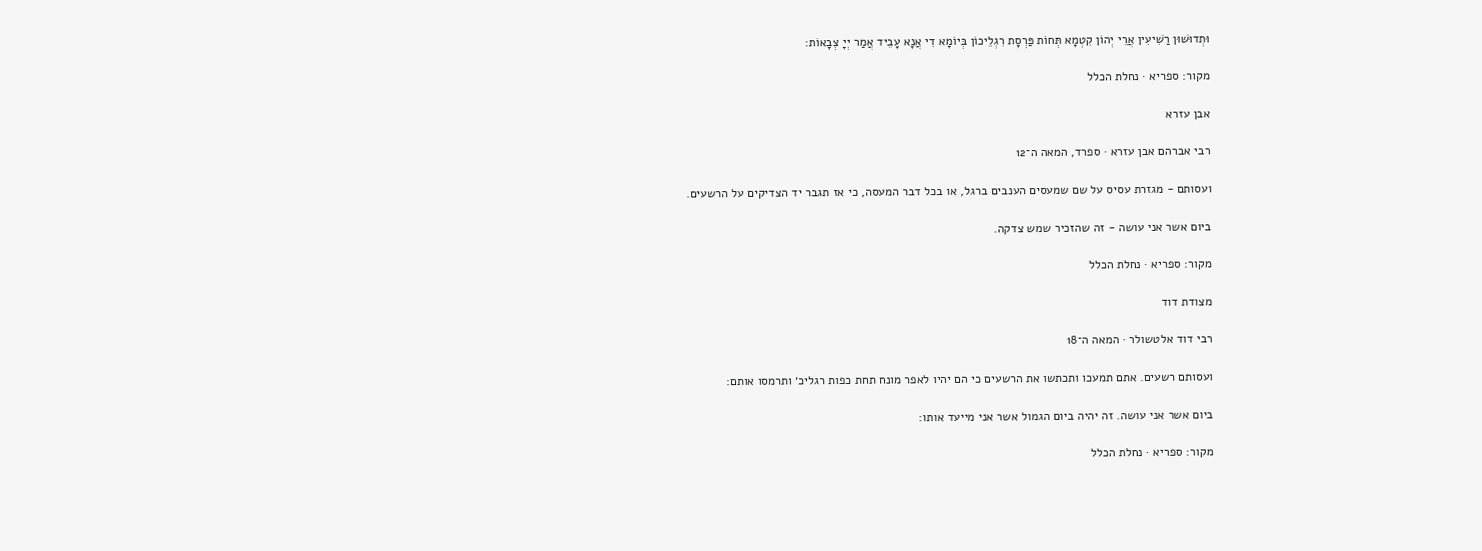וּתְדוּשׁוּן רַשִׁיעִין אֲרֵי יְהוֹן קִטְמָא תְּחוֹת פַּרְסָת רִגְלֵיכוֹן בְּיוֹמָא דִי אֲנָא עָבֵיד אֲמַר יְיָ צְבָאוֹת:

מקור: ספריא · נחלת הכלל

אבן עזרא

רבי אברהם אבן עזרא · ספרד, המאה ה־12

ועסותם - מגזרת עסיס על שם שמעסים הענבים ברגל, או בכל דבר המעסה, כי אז תגבר יד הצדיקים על הרשעים.

ביום אשר אני עושה - זה שהזכיר שמש צדקה.

מקור: ספריא · נחלת הכלל

מצודת דוד

רבי דוד אלטשולר · המאה ה־18

ועסותם רשעים. אתם תמעכו ותכתשו את הרשעים כי הם יהיו לאפר מונח תחת כפות רגליכ׳ ותרמסו אותם:

ביום אשר אני עושה. זה יהיה ביום הגמול אשר אני מייעד אותו:

מקור: ספריא · נחלת הכלל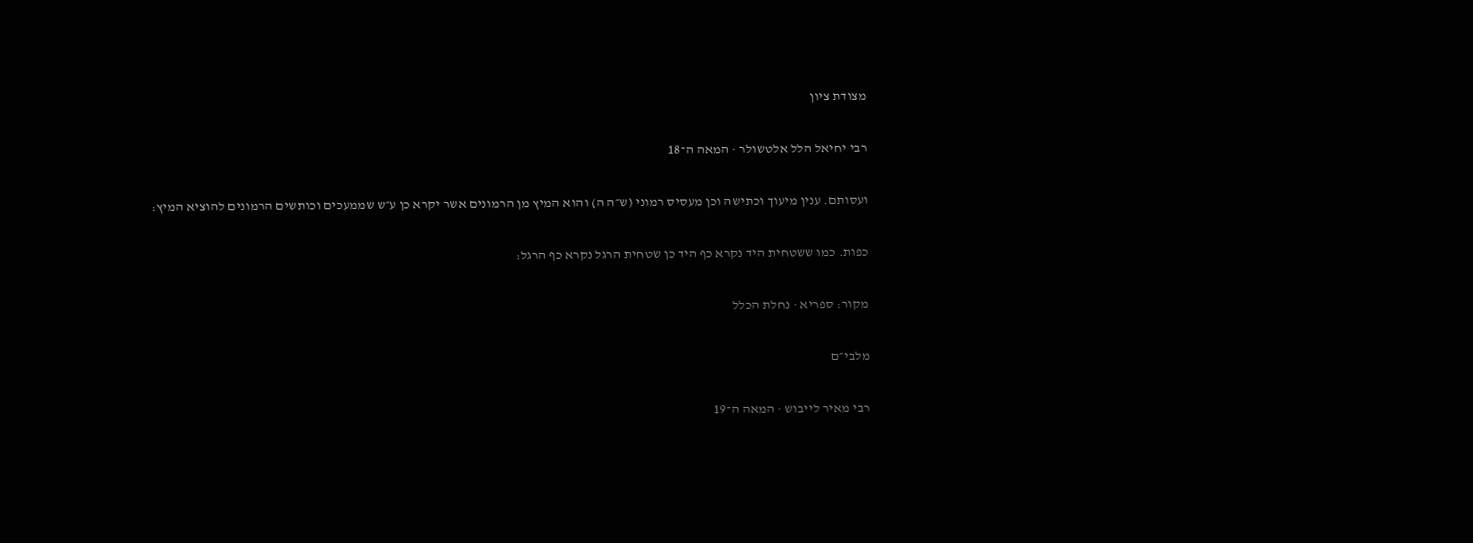מצודת ציון

רבי יחיאל הלל אלטשולר · המאה ה־18

ועסותם. ענין מיעוך וכתישה וכן מעסיס רמוני (ש״ה ה) והוא המיץ מן הרמונים אשר יקרא כן ע״ש שממעכים וכותשים הרמונים להוציא המיץ:

כפות. כמו ששטחית היד נקרא כף היד כן שטחית הרגל נקרא כף הרגל:

מקור: ספריא · נחלת הכלל

מלבי״ם

רבי מאיר לייבוש · המאה ה־19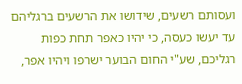ועסותם רשעים, שידושו את הרשעים ברגליהם עד יעשו כעסה, כי יהיו כאפר תחת כפות רגליכם, שע"י החום הבוער ישרפו ויהיו אפר,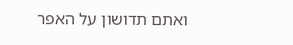ואתם תדושון על האפר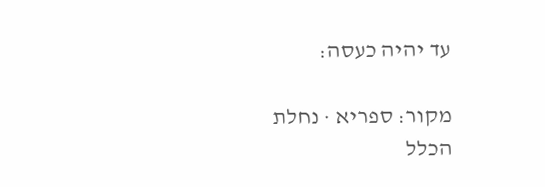עד יהיה כעסה:

מקור: ספריא · נחלת הכלל